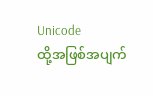Unicode
ထို့အဖြစ်အပျက်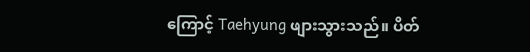ကြောင့် Taehyung ဖျားသွားသည်။ ပိတ်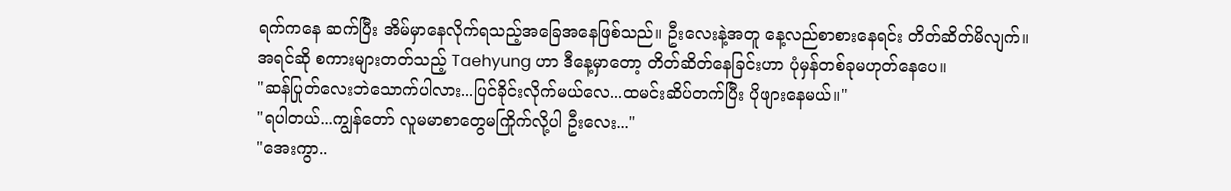ရက်ကနေ ဆက်ပြီး အိမ်မှာနေလိုက်ရသည့်အခြေအနေဖြစ်သည်။ ဦးလေးနဲ့အတူ နေ့လည်စာစားနေရင်း တိတ်ဆိတ်မိလျက်။ အရင်ဆို စကားများတတ်သည့် Taehyung ဟာ ဒီနေ့မှာတော့ တိတ်ဆိတ်နေခြင်းဟာ ပုံမှန်တစ်ခုမဟုတ်နေပေ။
"ဆန်ပြုတ်လေးဘဲသောက်ပါလား...ပြင်ခိုင်းလိုက်မယ်လေ...ထမင်းဆိပ်တက်ပြီး ပိုဖျားနေမယ်။"
"ရပါတယ်...ကျွန်တော် လူမမာစာတွေမကြိုက်လို့ပါ ဦးလေး..."
"အေးကွာ..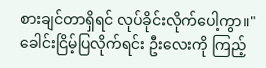စားချင်တာရှိရင် လုပ်ခိုင်းလိုက်ပေါ့ကွာ။"
ခေါင်းငြိမ့်ပြလိုက်ရင်း ဦးလေးကို ကြည့်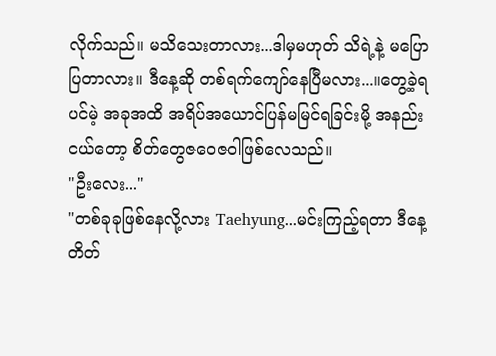လိုက်သည်။ မသိသေးတာလား...ဒါမှမဟုတ် သိရဲ့နဲ့ မပြောပြတာလား။ ဒီနေ့ဆို တစ်ရက်ကျော်နေပြီမလား...။တွေ့ခဲ့ရပင်မဲ့ အခုအထိ အရိပ်အယောင်ပြန်မမြင်ရခြင်းမို့ အနည်းငယ်တော့ စိတ်တွေဇဝေဇဝါဖြစ်လေသည်။
"ဦးလေး..."
"တစ်ခုခုဖြစ်နေလို့လား Taehyung...မင်းကြည့်ရတာ ဒီနေ့တိတ်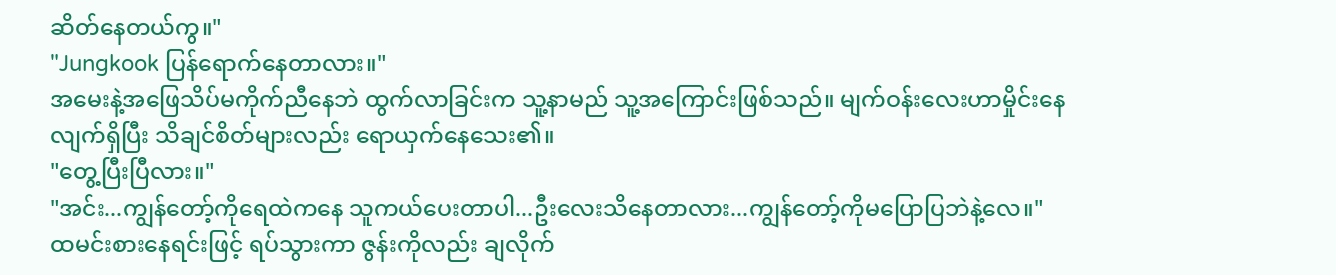ဆိတ်နေတယ်ကွ။"
"Jungkook ပြန်ရောက်နေတာလား။"
အမေးနဲ့အဖြေသိပ်မကိုက်ညီနေဘဲ ထွက်လာခြင်းက သူ့နာမည် သူ့အကြောင်းဖြစ်သည်။ မျက်ဝန်းလေးဟာမှိုင်းနေလျက်ရှိပြီး သိချင်စိတ်များလည်း ရောယှက်နေသေး၏။
"တွေ့ပြီးပြီလား။"
"အင်း...ကျွန်တော့်ကိုရေထဲကနေ သူကယ်ပေးတာပါ...ဦးလေးသိနေတာလား...ကျွန်တော့်ကိုမပြောပြဘဲနဲ့လေ။"
ထမင်းစားနေရင်းဖြင့် ရပ်သွားကာ ဇွန်းကိုလည်း ချလိုက်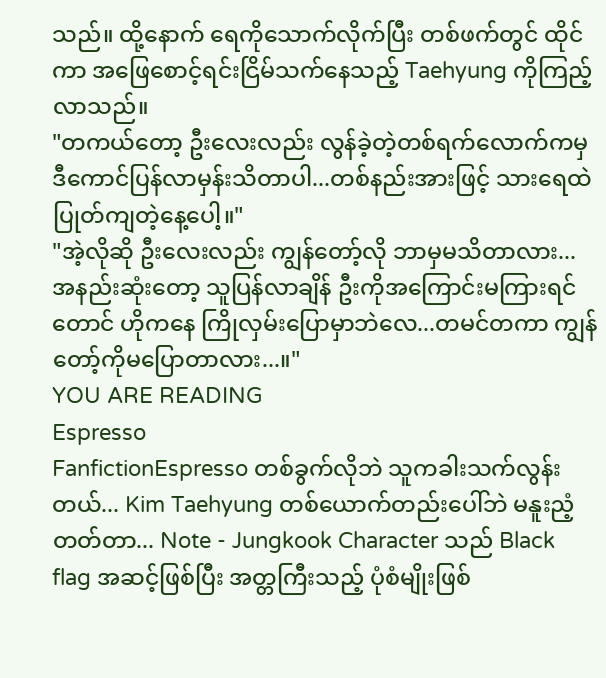သည်။ ထို့နောက် ရေကိုသောက်လိုက်ပြီး တစ်ဖက်တွင် ထိုင်ကာ အဖြေစောင့်ရင်းငြိမ်သက်နေသည့် Taehyung ကိုကြည့်လာသည်။
"တကယ်တော့ ဦးလေးလည်း လွန်ခဲ့တဲ့တစ်ရက်လောက်ကမှ ဒီကောင်ပြန်လာမှန်းသိတာပါ...တစ်နည်းအားဖြင့် သားရေထဲပြုတ်ကျတဲ့နေ့ပေါ့။"
"အဲ့လိုဆို ဦးလေးလည်း ကျွန်တော့်လို ဘာမှမသိတာလား...အနည်းဆုံးတော့ သူပြန်လာချိန် ဦးကိုအကြောင်းမကြားရင်တောင် ဟိုကနေ ကြိုလှမ်းပြောမှာဘဲလေ...တမင်တကာ ကျွန်တော့်ကိုမပြောတာလား...။"
YOU ARE READING
Espresso
FanfictionEspresso တစ်ခွက်လိုဘဲ သူကခါးသက်လွန်းတယ်... Kim Taehyung တစ်ယောက်တည်းပေါ်ဘဲ မနူးညံ့တတ်တာ... Note - Jungkook Character သည် Black flag အဆင့်ဖြစ်ပြီး အတ္တကြီးသည့် ပုံစံမျိုးဖြစ်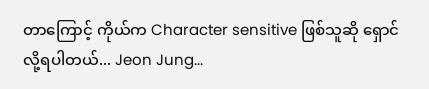တာကြောင့် ကိုယ်က Character sensitive ဖြစ်သူဆို ရှောင်လို့ရပါတယ်... Jeon Jung...